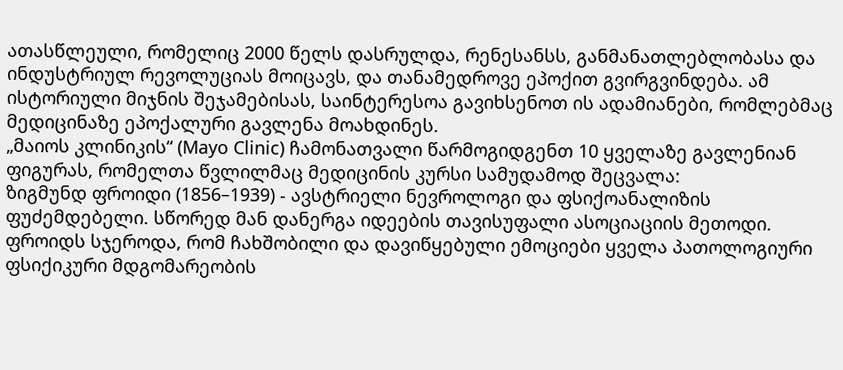ათასწლეული, რომელიც 2000 წელს დასრულდა, რენესანსს, განმანათლებლობასა და ინდუსტრიულ რევოლუციას მოიცავს, და თანამედროვე ეპოქით გვირგვინდება. ამ ისტორიული მიჯნის შეჯამებისას, საინტერესოა გავიხსენოთ ის ადამიანები, რომლებმაც მედიცინაზე ეპოქალური გავლენა მოახდინეს.
„მაიოს კლინიკის“ (Mayo Clinic) ჩამონათვალი წარმოგიდგენთ 10 ყველაზე გავლენიან ფიგურას, რომელთა წვლილმაც მედიცინის კურსი სამუდამოდ შეცვალა:
ზიგმუნდ ფროიდი (1856–1939) - ავსტრიელი ნევროლოგი და ფსიქოანალიზის ფუძემდებელი. სწორედ მან დანერგა იდეების თავისუფალი ასოციაციის მეთოდი. ფროიდს სჯეროდა, რომ ჩახშობილი და დავიწყებული ემოციები ყველა პათოლოგიური ფსიქიკური მდგომარეობის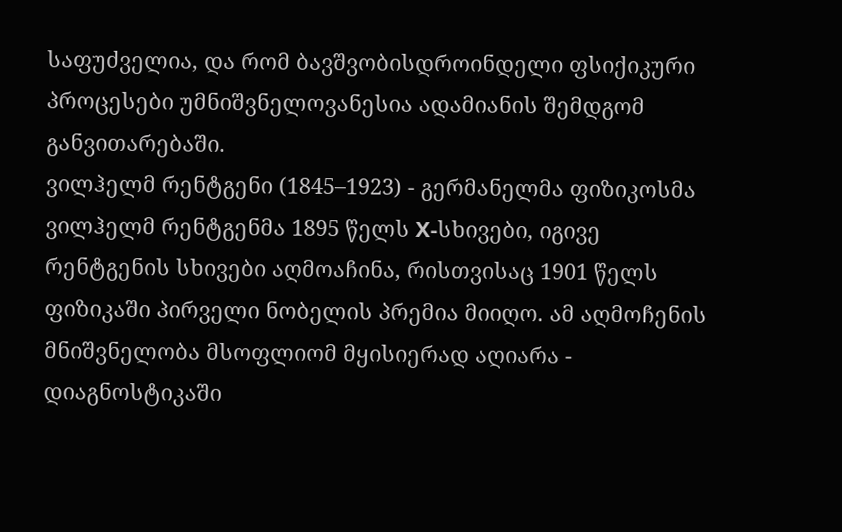საფუძველია, და რომ ბავშვობისდროინდელი ფსიქიკური პროცესები უმნიშვნელოვანესია ადამიანის შემდგომ განვითარებაში.
ვილჰელმ რენტგენი (1845–1923) - გერმანელმა ფიზიკოსმა ვილჰელმ რენტგენმა 1895 წელს X-სხივები, იგივე რენტგენის სხივები აღმოაჩინა, რისთვისაც 1901 წელს ფიზიკაში პირველი ნობელის პრემია მიიღო. ამ აღმოჩენის მნიშვნელობა მსოფლიომ მყისიერად აღიარა - დიაგნოსტიკაში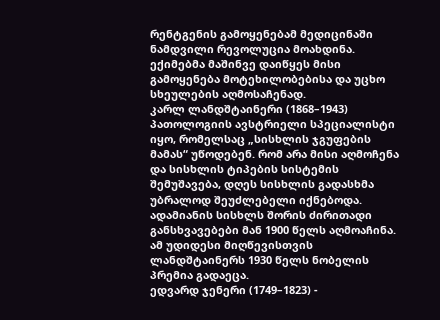რენტგენის გამოყენებამ მედიცინაში ნამდვილი რევოლუცია მოახდინა. ექიმებმა მაშინვე დაიწყეს მისი გამოყენება მოტეხილობებისა და უცხო სხეულების აღმოსაჩენად.
კარლ ლანდშტაინერი (1868–1943) პათოლოგიის ავსტრიელი სპეციალისტი იყო, რომელსაც „სისხლის ჯგუფების მამას“ უწოდებენ. რომ არა მისი აღმოჩენა და სისხლის ტიპების სისტემის შემუშავება, დღეს სისხლის გადასხმა უბრალოდ შეუძლებელი იქნებოდა. ადამიანის სისხლს შორის ძირითადი განსხვავებები მან 1900 წელს აღმოაჩინა. ამ უდიდესი მიღწევისთვის ლანდშტაინერს 1930 წელს ნობელის პრემია გადაეცა.
ედვარდ ჯენერი (1749–1823) -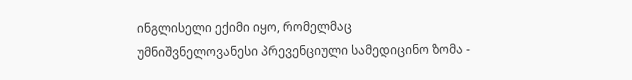ინგლისელი ექიმი იყო, რომელმაც უმნიშვნელოვანესი პრევენციული სამედიცინო ზომა -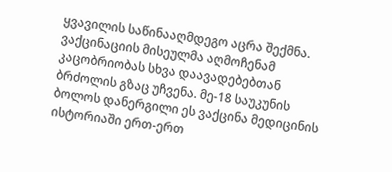ყვავილის საწინააღმდეგო აცრა შექმნა. ვაქცინაციის მისეულმა აღმოჩენამ კაცობრიობას სხვა დაავადებებთან ბრძოლის გზაც უჩვენა. მე-18 საუკუნის ბოლოს დანერგილი ეს ვაქცინა მედიცინის ისტორიაში ერთ-ერთ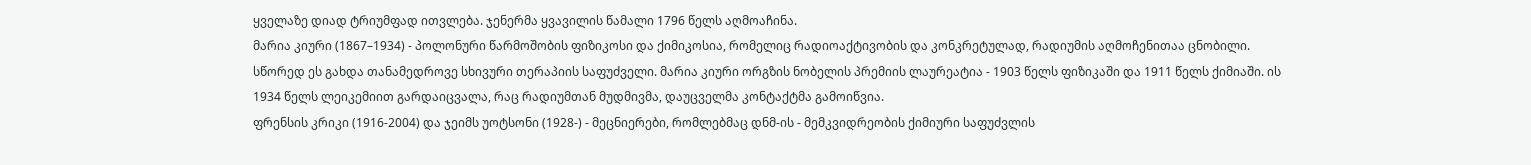ყველაზე დიად ტრიუმფად ითვლება. ჯენერმა ყვავილის წამალი 1796 წელს აღმოაჩინა.
მარია კიური (1867–1934) - პოლონური წარმოშობის ფიზიკოსი და ქიმიკოსია, რომელიც რადიოაქტივობის და კონკრეტულად, რადიუმის აღმოჩენითაა ცნობილი. სწორედ ეს გახდა თანამედროვე სხივური თერაპიის საფუძველი. მარია კიური ორგზის ნობელის პრემიის ლაურეატია - 1903 წელს ფიზიკაში და 1911 წელს ქიმიაში. ის 1934 წელს ლეიკემიით გარდაიცვალა, რაც რადიუმთან მუდმივმა, დაუცველმა კონტაქტმა გამოიწვია.
ფრენსის კრიკი (1916-2004) და ჯეიმს უოტსონი (1928-) - მეცნიერები, რომლებმაც დნმ-ის - მემკვიდრეობის ქიმიური საფუძვლის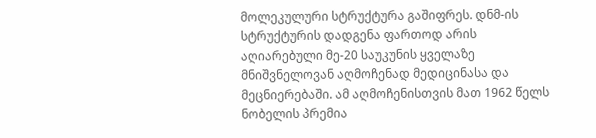მოლეკულური სტრუქტურა გაშიფრეს. დნმ-ის სტრუქტურის დადგენა ფართოდ არის აღიარებული მე-20 საუკუნის ყველაზე მნიშვნელოვან აღმოჩენად მედიცინასა და მეცნიერებაში. ამ აღმოჩენისთვის მათ 1962 წელს ნობელის პრემია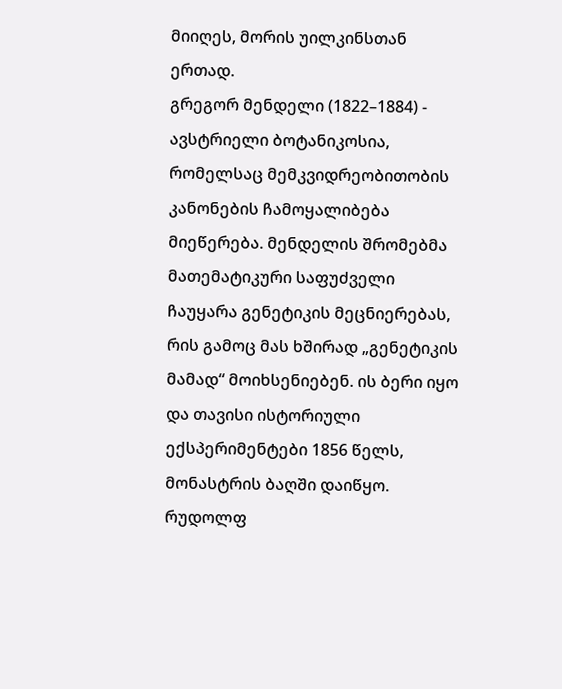მიიღეს, მორის უილკინსთან ერთად.
გრეგორ მენდელი (1822–1884) - ავსტრიელი ბოტანიკოსია, რომელსაც მემკვიდრეობითობის კანონების ჩამოყალიბება მიეწერება. მენდელის შრომებმა მათემატიკური საფუძველი ჩაუყარა გენეტიკის მეცნიერებას, რის გამოც მას ხშირად „გენეტიკის მამად“ მოიხსენიებენ. ის ბერი იყო და თავისი ისტორიული ექსპერიმენტები 1856 წელს, მონასტრის ბაღში დაიწყო.
რუდოლფ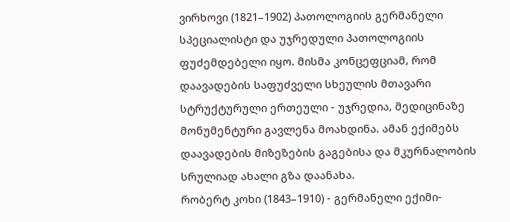ვირხოვი (1821–1902) პათოლოგიის გერმანელი სპეციალისტი და უჯრედული პათოლოგიის ფუძემდებელი იყო. მისმა კონცეფციამ, რომ დაავადების საფუძველი სხეულის მთავარი სტრუქტურული ერთეული - უჯრედია, მედიცინაზე მონუმენტური გავლენა მოახდინა. ამან ექიმებს დაავადების მიზეზების გაგებისა და მკურნალობის სრულიად ახალი გზა დაანახა.
რობერტ კოხი (1843–1910) - გერმანელი ექიმი-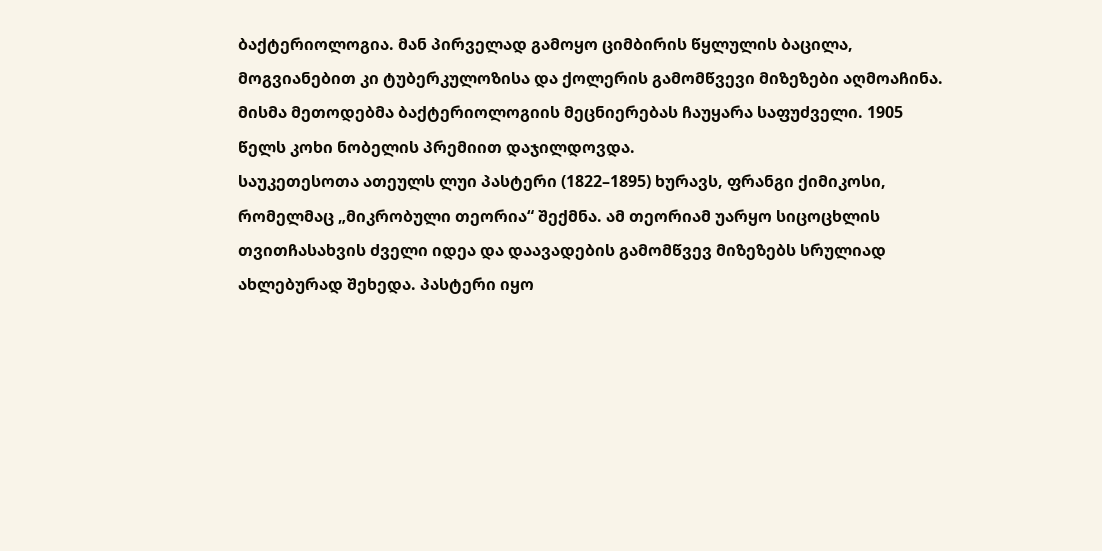ბაქტერიოლოგია. მან პირველად გამოყო ციმბირის წყლულის ბაცილა, მოგვიანებით კი ტუბერკულოზისა და ქოლერის გამომწვევი მიზეზები აღმოაჩინა. მისმა მეთოდებმა ბაქტერიოლოგიის მეცნიერებას ჩაუყარა საფუძველი. 1905 წელს კოხი ნობელის პრემიით დაჯილდოვდა.
საუკეთესოთა ათეულს ლუი პასტერი (1822–1895) ხურავს, ფრანგი ქიმიკოსი, რომელმაც „მიკრობული თეორია“ შექმნა. ამ თეორიამ უარყო სიცოცხლის თვითჩასახვის ძველი იდეა და დაავადების გამომწვევ მიზეზებს სრულიად ახლებურად შეხედა. პასტერი იყო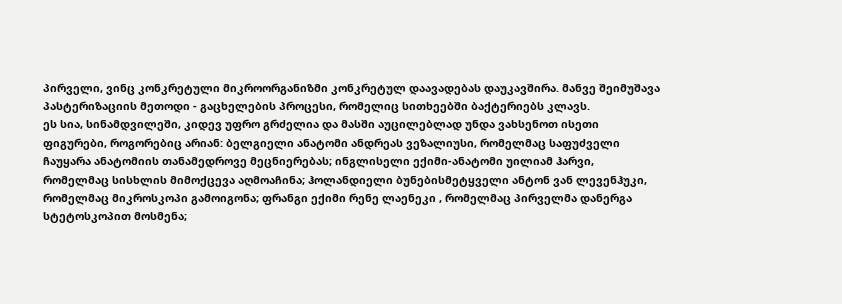პირველი, ვინც კონკრეტული მიკროორგანიზმი კონკრეტულ დაავადებას დაუკავშირა. მანვე შეიმუშავა პასტერიზაციის მეთოდი - გაცხელების პროცესი, რომელიც სითხეებში ბაქტერიებს კლავს.
ეს სია, სინამდვილეში, კიდევ უფრო გრძელია და მასში აუცილებლად უნდა ვახსენოთ ისეთი ფიგურები, როგორებიც არიან: ბელგიელი ანატომი ანდრეას ვეზალიუსი, რომელმაც საფუძველი ჩაუყარა ანატომიის თანამედროვე მეცნიერებას; ინგლისელი ექიმი-ანატომი უილიამ ჰარვი, რომელმაც სისხლის მიმოქცევა აღმოაჩინა; ჰოლანდიელი ბუნებისმეტყველი ანტონ ვან ლევენჰუკი, რომელმაც მიკროსკოპი გამოიგონა; ფრანგი ექიმი რენე ლაენეკი , რომელმაც პირველმა დანერგა სტეტოსკოპით მოსმენა;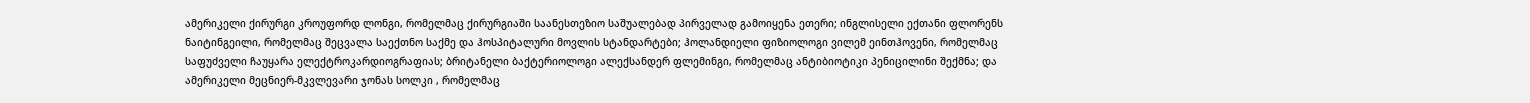ამერიკელი ქირურგი კროუფორდ ლონგი, რომელმაც ქირურგიაში საანესთეზიო საშუალებად პირველად გამოიყენა ეთერი; ინგლისელი ექთანი ფლორენს ნაიტინგეილი, რომელმაც შეცვალა საექთნო საქმე და ჰოსპიტალური მოვლის სტანდარტები; ჰოლანდიელი ფიზიოლოგი ვილემ ეინთჰოვენი, რომელმაც საფუძველი ჩაუყარა ელექტროკარდიოგრაფიას; ბრიტანელი ბაქტერიოლოგი ალექსანდერ ფლემინგი, რომელმაც ანტიბიოტიკი პენიცილინი შექმნა; და ამერიკელი მეცნიერ-მკვლევარი ჯონას სოლკი , რომელმაც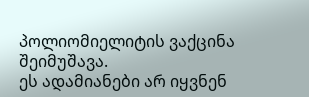პოლიომიელიტის ვაქცინა შეიმუშავა.
ეს ადამიანები არ იყვნენ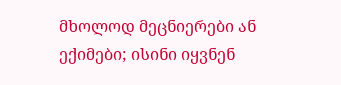მხოლოდ მეცნიერები ან ექიმები; ისინი იყვნენ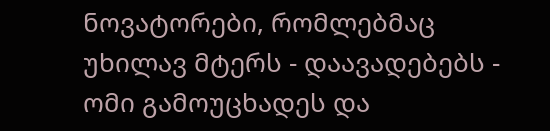ნოვატორები, რომლებმაც უხილავ მტერს - დაავადებებს - ომი გამოუცხადეს და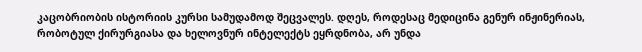კაცობრიობის ისტორიის კურსი სამუდამოდ შეცვალეს. დღეს, როდესაც მედიცინა გენურ ინჟინერიას, რობოტულ ქირურგიასა და ხელოვნურ ინტელექტს ეყრდნობა, არ უნდა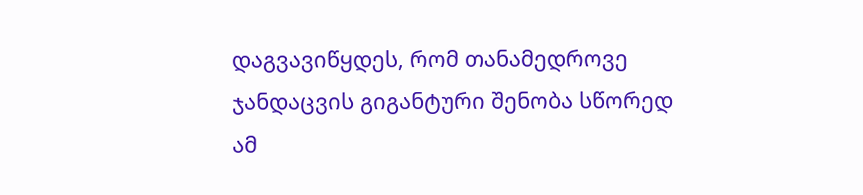დაგვავიწყდეს, რომ თანამედროვე ჯანდაცვის გიგანტური შენობა სწორედ ამ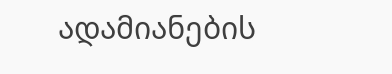ადამიანების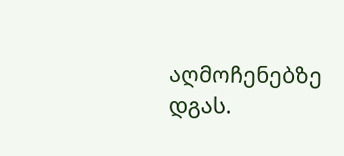აღმოჩენებზე დგას.